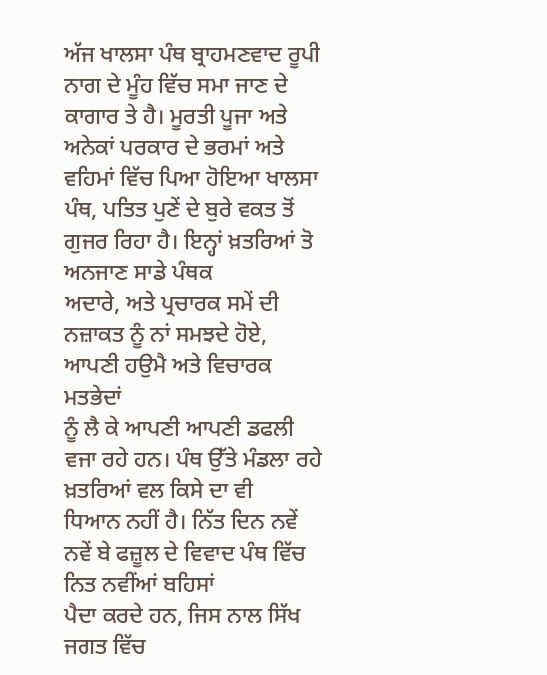ਅੱਜ ਖਾਲਸਾ ਪੰਥ ਬ੍ਰਾਹਮਣਵਾਦ ਰੂਪੀ ਨਾਗ ਦੇ ਮੂੰਹ ਵਿੱਚ ਸਮਾ ਜਾਣ ਦੇ
ਕਾਗਾਰ ਤੇ ਹੈ। ਮੂਰਤੀ ਪੂਜਾ ਅਤੇ ਅਨੇਕਾਂ ਪਰਕਾਰ ਦੇ ਭਰਮਾਂ ਅਤੇ ਵਹਿਮਾਂ ਵਿੱਚ ਪਿਆ ਹੋਇਆ ਖਾਲਸਾ
ਪੰਥ, ਪਤਿਤ ਪੁਣੇਂ ਦੇ ਬੁਰੇ ਵਕਤ ਤੋਂ ਗੁਜਰ ਰਿਹਾ ਹੈ। ਇਨ੍ਹਾਂ ਖ਼ਤਰਿਆਂ ਤੋ ਅਨਜਾਣ ਸਾਡੇ ਪੰਥਕ
ਅਦਾਰੇ, ਅਤੇ ਪ੍ਰਚਾਰਕ ਸਮੇਂ ਦੀ ਨਜ਼ਾਕਤ ਨੂੰ ਨਾਂ ਸਮਝਦੇ ਹੋਏ, ਆਪਣੀ ਹਉਮੈ ਅਤੇ ਵਿਚਾਰਕ ਮਤਭੇਦਾਂ
ਨੂੰ ਲੈ ਕੇ ਆਪਣੀ ਆਪਣੀ ਡਫਲੀ ਵਜਾ ਰਹੇ ਹਨ। ਪੰਥ ਉੱਤੇ ਮੰਡਲਾ ਰਹੇ ਖ਼ਤਰਿਆਂ ਵਲ ਕਿਸੇ ਦਾ ਵੀ
ਧਿਆਨ ਨਹੀਂ ਹੈ। ਨਿੱਤ ਦਿਨ ਨਵੇਂ ਨਵੇਂ ਬੇ ਫਜ਼ੂਲ ਦੇ ਵਿਵਾਦ ਪੰਥ ਵਿੱਚ ਨਿਤ ਨਵੀਂਆਂ ਬਹਿਸਾਂ
ਪੈਦਾ ਕਰਦੇ ਹਨ, ਜਿਸ ਨਾਲ ਸਿੱਖ ਜਗਤ ਵਿੱਚ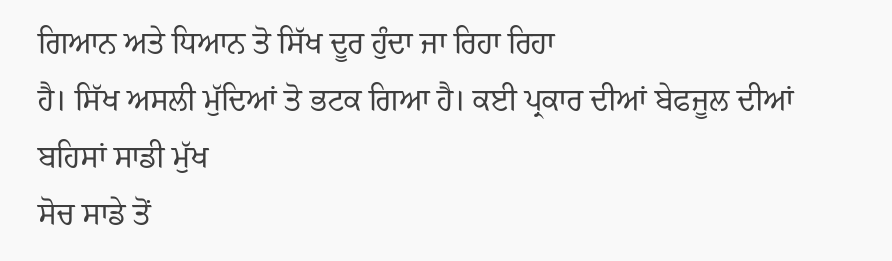ਗਿਆਨ ਅਤੇ ਧਿਆਨ ਤੋ ਸਿੱਖ ਦੂਰ ਹੁੰਦਾ ਜਾ ਰਿਹਾ ਰਿਹਾ
ਹੈ। ਸਿੱਖ ਅਸਲੀ ਮੁੱਦਿਆਂ ਤੋ ਭਟਕ ਗਿਆ ਹੈ। ਕਈ ਪ੍ਰਕਾਰ ਦੀਆਂ ਬੇਫਜੂਲ ਦੀਆਂ ਬਹਿਸਾਂ ਸਾਡੀ ਮੁੱਖ
ਸੋਚ ਸਾਡੇ ਤੋਂ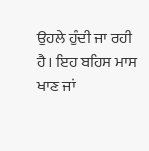ਉਹਲੇ ਹੁੰਦੀ ਜਾ ਰਹੀ ਹੈ। ਇਹ ਬਹਿਸ ਮਾਸ ਖਾਣ ਜਾਂ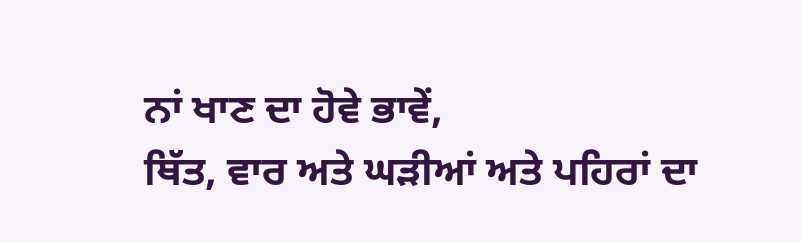ਨਾਂ ਖਾਣ ਦਾ ਹੋਵੇ ਭਾਵੇਂ,
ਥਿੱਤ, ਵਾਰ ਅਤੇ ਘੜੀਆਂ ਅਤੇ ਪਹਿਰਾਂ ਦਾ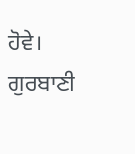ਹੋਵੇ।
ਗੁਰਬਾਣੀ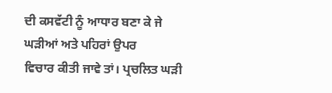ਦੀ ਕਸਵੱਟੀ ਨੂੰ ਆਧਾਰ ਬਣਾ ਕੇ ਜੇ ਘੜੀਆਂ ਅਤੇ ਪਹਿਰਾਂ ਉਪਰ
ਵਿਚਾਰ ਕੀਤੀ ਜਾਵੇ ਤਾਂ। ਪ੍ਰਚਲਿਤ ਘੜੀ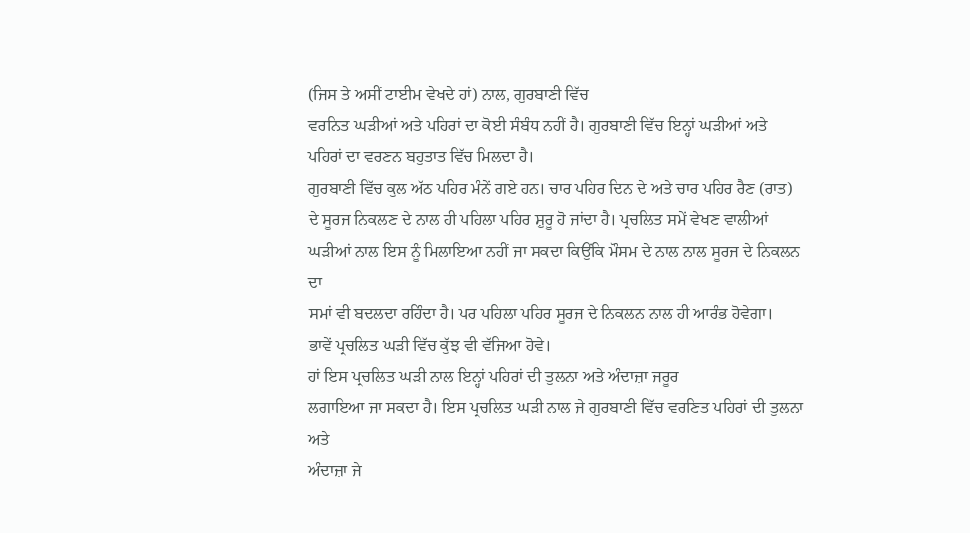(ਜਿਸ ਤੇ ਅਸੀਂ ਟਾਈਮ ਵੇਖਦੇ ਹਾਂ) ਨਾਲ, ਗੁਰਬਾਣੀ ਵਿੱਚ
ਵਰਨਿਤ ਘੜੀਆਂ ਅਤੇ ਪਹਿਰਾਂ ਦਾ ਕੋਈ ਸੰਬੰਧ ਨਹੀਂ ਹੈ। ਗੁਰਬਾਣੀ ਵਿੱਚ ਇਨ੍ਹਾਂ ਘੜੀਆਂ ਅਤੇ
ਪਹਿਰਾਂ ਦਾ ਵਰਣਨ ਬਹੁਤਾਤ ਵਿੱਚ ਮਿਲਦਾ ਹੈ।
ਗੁਰਬਾਣੀ ਵਿੱਚ ਕੁਲ ਅੱਠ ਪਹਿਰ ਮੰਨੇਂ ਗਏ ਹਨ। ਚਾਰ ਪਹਿਰ ਦਿਨ ਦੇ ਅਤੇ ਚਾਰ ਪਹਿਰ ਰੈਣ (ਰਾਤ)
ਦੇ ਸੂਰਜ ਨਿਕਲਣ ਦੇ ਨਾਲ ਹੀ ਪਹਿਲਾ ਪਹਿਰ ਸ਼ੁਰੂ ਹੋ ਜਾਂਦਾ ਹੈ। ਪ੍ਰਚਲਿਤ ਸਮੇਂ ਵੇਖਣ ਵਾਲੀਆਂ
ਘੜੀਆਂ ਨਾਲ ਇਸ ਨੂੰ ਮਿਲਾਇਆ ਨਹੀਂ ਜਾ ਸਕਦਾ ਕਿਉਂਕਿ ਮੌਸਮ ਦੇ ਨਾਲ ਨਾਲ ਸੂਰਜ ਦੇ ਨਿਕਲਨ ਦਾ
ਸਮਾਂ ਵੀ ਬਦਲਦਾ ਰਹਿੰਦਾ ਹੈ। ਪਰ ਪਹਿਲਾ ਪਹਿਰ ਸੂਰਜ ਦੇ ਨਿਕਲਨ ਨਾਲ ਹੀ ਆਰੰਭ ਹੋਵੇਗਾ।
ਭਾਵੇਂ ਪ੍ਰਚਲਿਤ ਘੜੀ ਵਿੱਚ ਕੁੱਝ ਵੀ ਵੱਜਿਆ ਹੋਵੇ।
ਹਾਂ ਇਸ ਪ੍ਰਚਲਿਤ ਘੜੀ ਨਾਲ ਇਨ੍ਹਾਂ ਪਹਿਰਾਂ ਦੀ ਤੁਲਨਾ ਅਤੇ ਅੰਦਾਜ਼ਾ ਜਰੂਰ
ਲਗਾਇਆ ਜਾ ਸਕਦਾ ਹੈ। ਇਸ ਪ੍ਰਚਲਿਤ ਘੜੀ ਨਾਲ ਜੇ ਗੁਰਬਾਣੀ ਵਿੱਚ ਵਰਣਿਤ ਪਹਿਰਾਂ ਦੀ ਤੁਲਨਾ ਅਤੇ
ਅੰਦਾਜ਼ਾ ਜੇ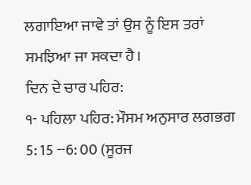ਲਗਾਇਆ ਜਾਵੇ ਤਾਂ ਉਸ ਨੂੰ ਇਸ ਤਰਾਂ ਸਮਝਿਆ ਜਾ ਸਕਦਾ ਹੈ।
ਦਿਨ ਦੇ ਚਾਰ ਪਹਿਰ:
੧- ਪਹਿਲਾ ਪਹਿਰ: ਮੌਸਮ ਅਨੁਸਾਰ ਲਗਭਗ 5: 15 --6: 00 (ਸੂਰਜ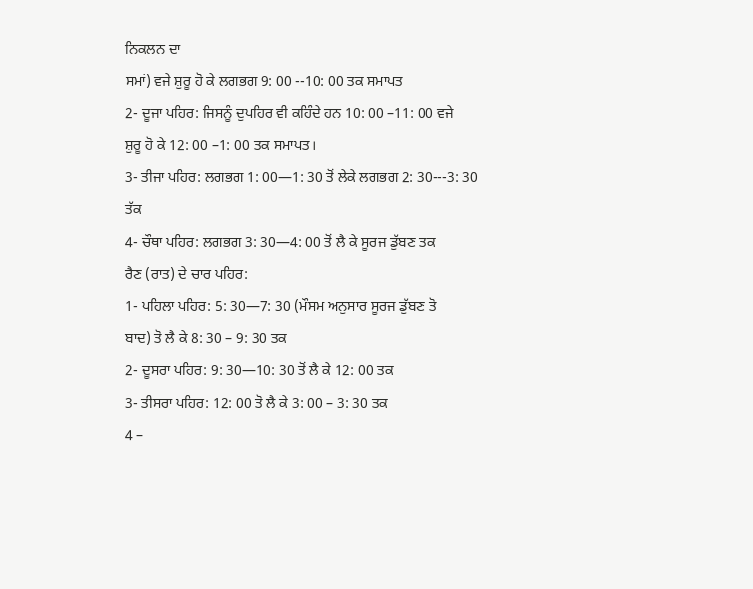ਨਿਕਲਨ ਦਾ
ਸਮਾਂ) ਵਜੇ ਸ਼ੁਰੂ ਹੋ ਕੇ ਲਗਭਗ 9: 00 --10: 00 ਤਕ ਸਮਾਪਤ
2- ਦੂਜਾ ਪਹਿਰ: ਜਿਸਨੂੰ ਦੁਪਹਿਰ ਵੀ ਕਹਿੰਦੇ ਹਨ 10: 00 –11: 00 ਵਜੇ
ਸ਼ੁਰੂ ਹੋ ਕੇ 12: 00 –1: 00 ਤਕ ਸਮਾਪਤ।
3- ਤੀਜਾ ਪਹਿਰ: ਲਗਭਗ 1: 00—1: 30 ਤੋਂ ਲੇਕੇ ਲਗਭਗ 2: 30---3: 30
ਤੱਕ
4- ਚੌਥਾ ਪਹਿਰ: ਲਗਭਗ 3: 30—4: 00 ਤੋਂ ਲੈ ਕੇ ਸੂਰਜ ਡੁੱਬਣ ਤਕ
ਰੈਣ (ਰਾਤ) ਦੇ ਚਾਰ ਪਹਿਰ:
1- ਪਹਿਲਾ ਪਹਿਰ: 5: 30—7: 30 (ਮੌਸਮ ਅਨੁਸਾਰ ਸੂਰਜ ਡੁੱਬਣ ਤੋ
ਬਾਦ) ਤੋ ਲੈ ਕੇ 8: 30 – 9: 30 ਤਕ
2- ਦੂਸਰਾ ਪਹਿਰ: 9: 30—10: 30 ਤੋਂ ਲੈ ਕੇ 12: 00 ਤਕ
3- ਤੀਸਰਾ ਪਹਿਰ: 12: 00 ਤੋ ਲੈ ਕੇ 3: 00 – 3: 30 ਤਕ
4 –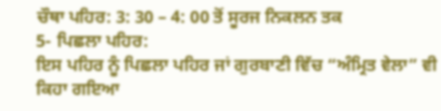ਚੌਥਾ ਪਹਿਰ: 3: 30 – 4: 00 ਤੋਂ ਸੂਰਜ ਨਿਕਲਨ ਤਕ
5- ਪਿਛਲਾ ਪਹਿਰ:
ਇਸ ਪਹਿਰ ਨੂੰ ਪਿਛਲਾ ਪਹਿਰ ਜਾਂ ਗੁਰਬਾਣੀ ਵਿੱਚ “ਅੰਮ੍ਰਿਤ ਵੇਲਾ” ਵੀ
ਕਿਹਾ ਗਇਆ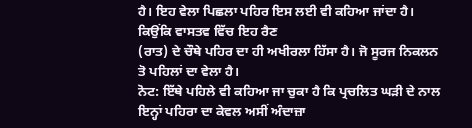ਹੈ। ਇਹ ਵੇਲਾ ਪਿਛਲਾ ਪਹਿਰ ਇਸ ਲਈ ਵੀ ਕਹਿਆ ਜਾਂਦਾ ਹੈ। ਕਿਉਂਕਿ ਵਾਸਤਵ ਵਿੱਚ ਇਹ ਰੈਣ
(ਰਾਤ) ਦੇ ਚੌਥੇ ਪਹਿਰ ਦਾ ਹੀ ਅਖੀਰਲਾ ਹਿੱਸਾ ਹੈ। ਜੋ ਸੂਰਜ ਨਿਕਲਨ ਤੋ ਪਹਿਲਾਂ ਦਾ ਵੇਲਾ ਹੈ।
ਨੋਟ: ਇੱਥੇ ਪਹਿਲੇ ਵੀ ਕਹਿਆ ਜਾ ਚੁਕਾ ਹੈ ਕਿ ਪ੍ਰਚਲਿਤ ਘੜੀ ਦੇ ਨਾਲ
ਇਨ੍ਹਾਂ ਪਹਿਰਾ ਦਾ ਕੇਵਲ ਅਸੀਂ ਅੰਦਾਜ਼ਾ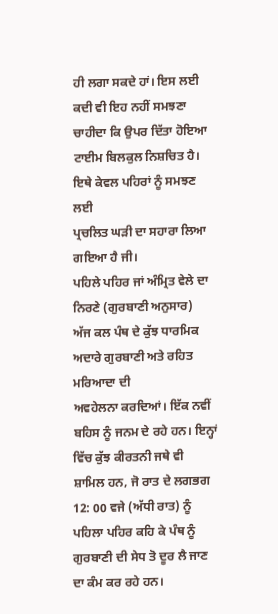ਹੀ ਲਗਾ ਸਕਦੇ ਹਾਂ। ਇਸ ਲਈ ਕਦੀ ਵੀ ਇਹ ਨਹੀਂ ਸਮਝਣਾ
ਚਾਹੀਦਾ ਕਿ ਉਪਰ ਦਿੱਤਾ ਹੋਇਆ ਟਾਈਮ ਬਿਲਕੁਲ ਨਿਸ਼ਚਿਤ ਹੈ। ਇਥੇ ਕੇਵਲ ਪਹਿਰਾਂ ਨੂੰ ਸਮਝਣ ਲਈ
ਪ੍ਰਚਲਿਤ ਘੜੀ ਦਾ ਸਹਾਰਾ ਲਿਆ ਗਇਆ ਹੈ ਜੀ।
ਪਹਿਲੇ ਪਹਿਰ ਜਾਂ ਅੰਮ੍ਰਿਤ ਵੇਲੇ ਦਾ ਨਿਰਣੇ (ਗੁਰਬਾਣੀ ਅਨੁਸਾਰ)
ਅੱਜ ਕਲ ਪੰਥ ਦੇ ਕੁੱਝ ਧਾਰਮਿਕ ਅਦਾਰੇ ਗੁਰਬਾਣੀ ਅਤੇ ਰਹਿਤ ਮਰਿਆਦਾ ਦੀ
ਅਵਹੇਲਨਾ ਕਰਦਿਆਂ। ਇੱਕ ਨਵੀਂ ਬਹਿਸ ਨੂੰ ਜਨਮ ਦੇ ਰਹੇ ਹਨ। ਇਨ੍ਹਾਂ ਵਿੱਚ ਕੁੱਝ ਕੀਰਤਨੀ ਜਥੇ ਵੀ
ਸ਼ਾਮਿਲ ਹਨ, ਜੋ ਰਾਤ ਦੇ ਲਗਭਗ 12: 00 ਵਜੇ (ਅੱਧੀ ਰਾਤ) ਨੂੰ ਪਹਿਲਾ ਪਹਿਰ ਕਹਿ ਕੇ ਪੰਥ ਨੂੰ
ਗੁਰਬਾਣੀ ਦੀ ਸੇਧ ਤੋ ਦੂਰ ਲੈ ਜਾਣ ਦਾ ਕੰਮ ਕਰ ਰਹੇ ਹਨ।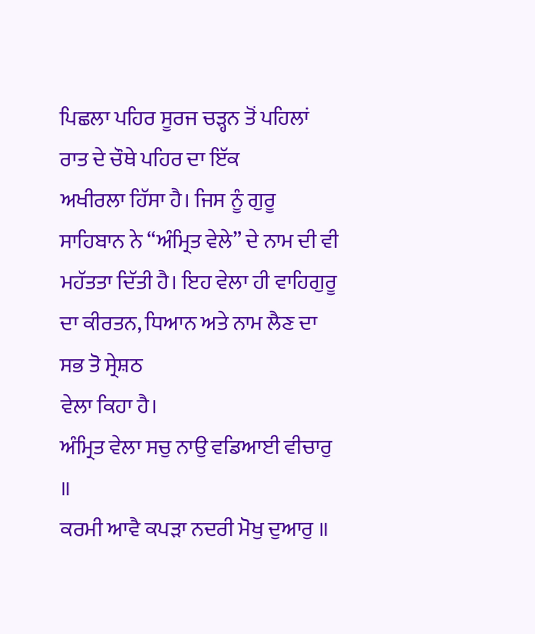ਪਿਛਲਾ ਪਹਿਰ ਸੂਰਜ ਚੜ੍ਹਨ ਤੋਂ ਪਹਿਲਾਂ ਰਾਤ ਦੇ ਚੌਥੇ ਪਹਿਰ ਦਾ ਇੱਕ
ਅਖੀਰਲਾ ਹਿੱਸਾ ਹੈ। ਜਿਸ ਨੂੰ ਗੁਰੂ ਸਾਹਿਬਾਨ ਨੇ “ਅੰਮ੍ਰਿਤ ਵੇਲੇ” ਦੇ ਨਾਮ ਦੀ ਵੀ
ਮਹੱਤਤਾ ਦਿੱਤੀ ਹੈ। ਇਹ ਵੇਲਾ ਹੀ ਵਾਹਿਗੁਰੂ ਦਾ ਕੀਰਤਨ, ਧਿਆਨ ਅਤੇ ਨਾਮ ਲੈਣ ਦਾ ਸਭ ਤੋ ਸ੍ਰੇਸ਼ਠ
ਵੇਲਾ ਕਿਹਾ ਹੈ।
ਅੰਮ੍ਰਿਤ ਵੇਲਾ ਸਚੁ ਨਾਉ ਵਡਿਆਈ ਵੀਚਾਰੁ ॥
ਕਰਮੀ ਆਵੈ ਕਪੜਾ ਨਦਰੀ ਮੋਖੁ ਦੁਆਰੁ ॥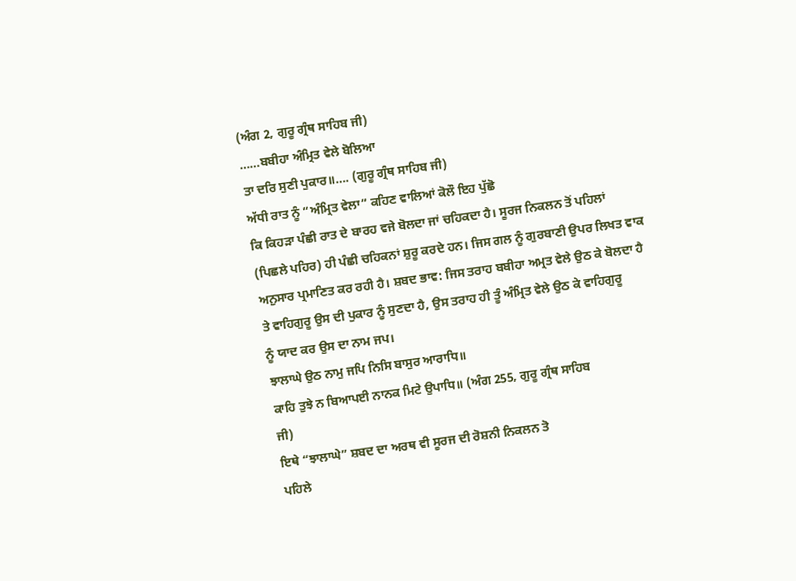(ਅੰਗ 2, ਗੁਰੂ ਗ੍ਰੰਥ ਸਾਹਿਬ ਜੀ)
……ਬਬੀਹਾ ਅੰਮ੍ਰਿਤ ਵੇਲੇ ਬੋਲਿਆ
ਤਾ ਦਰਿ ਸੁਣੀ ਪੁਕਾਰ॥…. (ਗੁਰੂ ਗ੍ਰੰਥ ਸਾਹਿਬ ਜੀ)
ਅੱਧੀ ਰਾਤ ਨੂੰ “ਅੰਮ੍ਰਿਤ ਵੇਲਾ” ਕਹਿਣ ਵਾਲਿਆਂ ਕੋਲੌ ਇਹ ਪੁੱਛੋ
ਕਿ ਕਿਹੜਾ ਪੰਛੀ ਰਾਤ ਦੇ ਬਾਰਹ ਵਜੇ ਬੋਲਦਾ ਜਾਂ ਚਹਿਕਦਾ ਹੈ। ਸੂਰਜ ਨਿਕਲਨ ਤੋਂ ਪਹਿਲਾਂ
(ਪਿਛਲੇ ਪਹਿਰ) ਹੀ ਪੰਛੀ ਚਹਿਕਨਾਂ ਸ਼ੁਰੂ ਕਰਦੇ ਹਨ। ਜਿਸ ਗਲ ਨੂੰ ਗੁਰਬਾਣੀ ਉਪਰ ਲਿਖਤ ਵਾਕ
ਅਨੁਸਾਰ ਪ੍ਰਮਾਣਿਤ ਕਰ ਰਹੀ ਹੈ। ਸ਼ਬਦ ਭਾਵ: ਜਿਸ ਤਰਾਹ ਬਬੀਹਾ ਅਮ੍ਰਤ ਵੇਲੇ ਉਠ ਕੇ ਬੋਲਦਾ ਹੈ
ਤੇ ਵਾਹਿਗੁਰੂ ਉਸ ਦੀ ਪੁਕਾਰ ਨੂੰ ਸੁਣਦਾ ਹੈ, ਉਸ ਤਰਾਹ ਹੀ ਤੂੰ ਅੰਮ੍ਰਿਤ ਵੇਲੇ ਉਠ ਕੇ ਵਾਹਿਗੁਰੂ
ਨੂੰ ਯਾਦ ਕਰ ਉਸ ਦਾ ਨਾਮ ਜਪ।
ਝਾਲਾਘੇ ਉਠ ਨਾਮੁ ਜਪਿ ਨਿਸਿ ਬਾਸੁਰ ਆਰਾਧਿ॥
ਕਾਹਿ ਤੁਝੇ ਨ ਬਿਆਪਈ ਨਾਨਕ ਮਿਟੇ ਉਪਾਧਿ॥ (ਅੰਗ 255, ਗੁਰੂ ਗ੍ਰੰਥ ਸਾਹਿਬ
ਜੀ)
ਇਥੇ “ਝਾਲਾਘੇ” ਸ਼ਬਦ ਦਾ ਅਰਥ ਵੀ ਸੂਰਜ ਦੀ ਰੋਸ਼ਨੀ ਨਿਕਲਨ ਤੋ
ਪਹਿਲੇ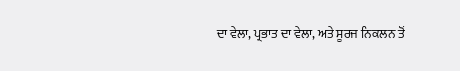ਦਾ ਵੇਲਾ, ਪ੍ਰਭਾਤ ਦਾ ਵੇਲਾ, ਅਤੇ ਸੂਰਜ ਨਿਕਲਨ ਤੋਂ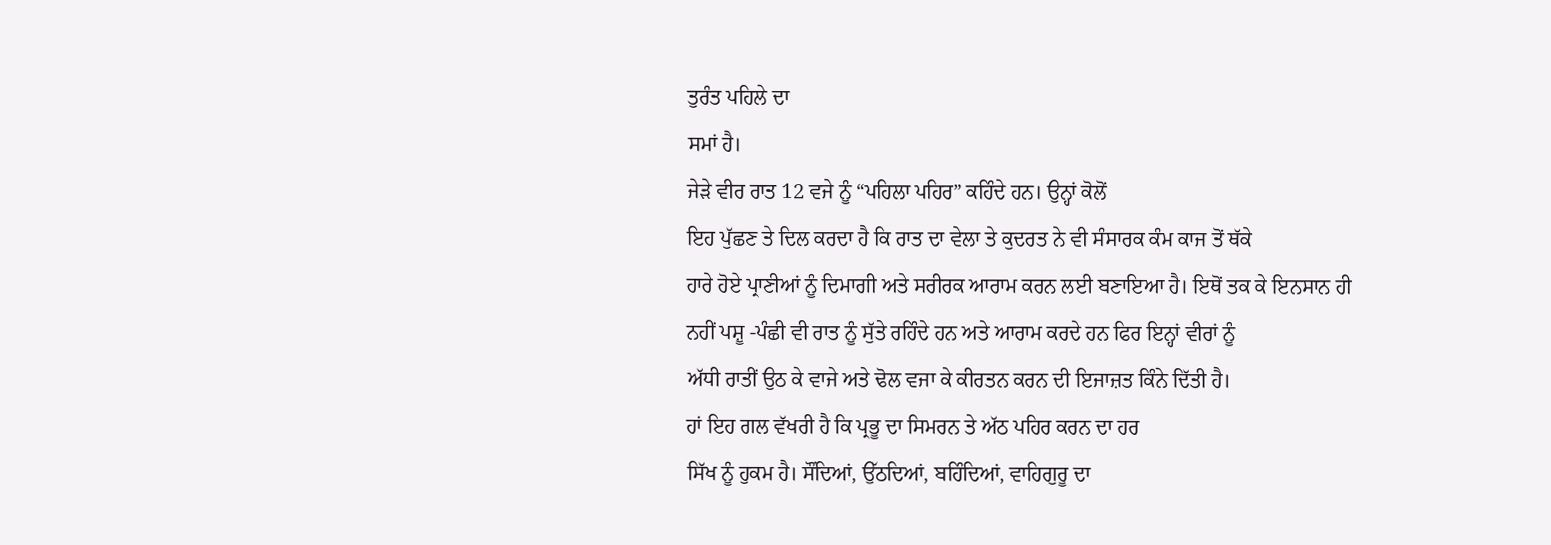ਤੁਰੰਤ ਪਹਿਲੇ ਦਾ
ਸਮਾਂ ਹੈ।
ਜੇੜੇ ਵੀਰ ਰਾਤ 12 ਵਜੇ ਨੂੰ “ਪਹਿਲਾ ਪਹਿਰ” ਕਹਿੰਦੇ ਹਨ। ਉਨ੍ਹਾਂ ਕੋਲੋਂ
ਇਹ ਪੁੱਛਣ ਤੇ ਦਿਲ ਕਰਦਾ ਹੈ ਕਿ ਰਾਤ ਦਾ ਵੇਲਾ ਤੇ ਕੁਦਰਤ ਨੇ ਵੀ ਸੰਸਾਰਕ ਕੰਮ ਕਾਜ ਤੋਂ ਥੱਕੇ
ਹਾਰੇ ਹੋਏ ਪ੍ਰਾਣੀਆਂ ਨੂੰ ਦਿਮਾਗੀ ਅਤੇ ਸਰੀਰਕ ਆਰਾਮ ਕਰਨ ਲਈ ਬਣਾਇਆ ਹੈ। ਇਥੋਂ ਤਕ ਕੇ ਇਨਸਾਨ ਹੀ
ਨਹੀਂ ਪਸ਼ੂ -ਪੰਛੀ ਵੀ ਰਾਤ ਨੂੰ ਸੁੱਤੇ ਰਹਿੰਦੇ ਹਨ ਅਤੇ ਆਰਾਮ ਕਰਦੇ ਹਨ ਫਿਰ ਇਨ੍ਹਾਂ ਵੀਰਾਂ ਨੂੰ
ਅੱਧੀ ਰਾਤੀਂ ਉਠ ਕੇ ਵਾਜੇ ਅਤੇ ਢੋਲ ਵਜਾ ਕੇ ਕੀਰਤਨ ਕਰਨ ਦੀ ਇਜਾਜ਼ਤ ਕਿੰਨੇ ਦਿੱਤੀ ਹੈ।
ਹਾਂ ਇਹ ਗਲ ਵੱਖਰੀ ਹੈ ਕਿ ਪ੍ਰਭੂ ਦਾ ਸਿਮਰਨ ਤੇ ਅੱਠ ਪਹਿਰ ਕਰਨ ਦਾ ਹਰ
ਸਿੱਖ ਨੂੰ ਹੁਕਮ ਹੈ। ਸੌਂਦਿਆਂ, ਉੱਠਦਿਆਂ, ਬਹਿੰਦਿਆਂ, ਵਾਹਿਗੁਰੂ ਦਾ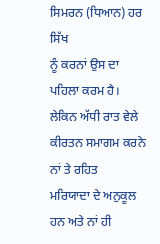ਸਿਮਰਨ (ਧਿਆਨ) ਹਰ ਸਿੱਖ
ਨੂੰ ਕਰਨਾਂ ਉਸ ਦਾ ਪਹਿਲਾ ਕਰਮ ਹੈ। ਲੇਕਿਨ ਅੱਧੀ ਰਾਤ ਵੇਲੇ ਕੀਰਤਨ ਸਮਾਗਮ ਕਰਨੇ ਨਾਂ ਤੇ ਰਹਿਤ
ਮਰਿਯਾਦਾ ਦੇ ਅਨੁਕੂਲ ਹਨ ਅਤੇ ਨਾਂ ਹੀ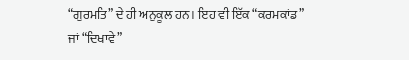“ਗੁਰਮਤਿ” ਦੇ ਹੀ ਅਨੁਕੂਲ ਹਨ। ਇਹ ਵੀ ਇੱਕ “ਕਰਮਕਾਂਡ”
ਜਾਂ “ਦਿਖਾਵੇ”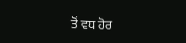ਤੋਂ ਵਧ ਹੋਰ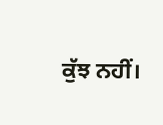ਕੁੱਝ ਨਹੀਂ।